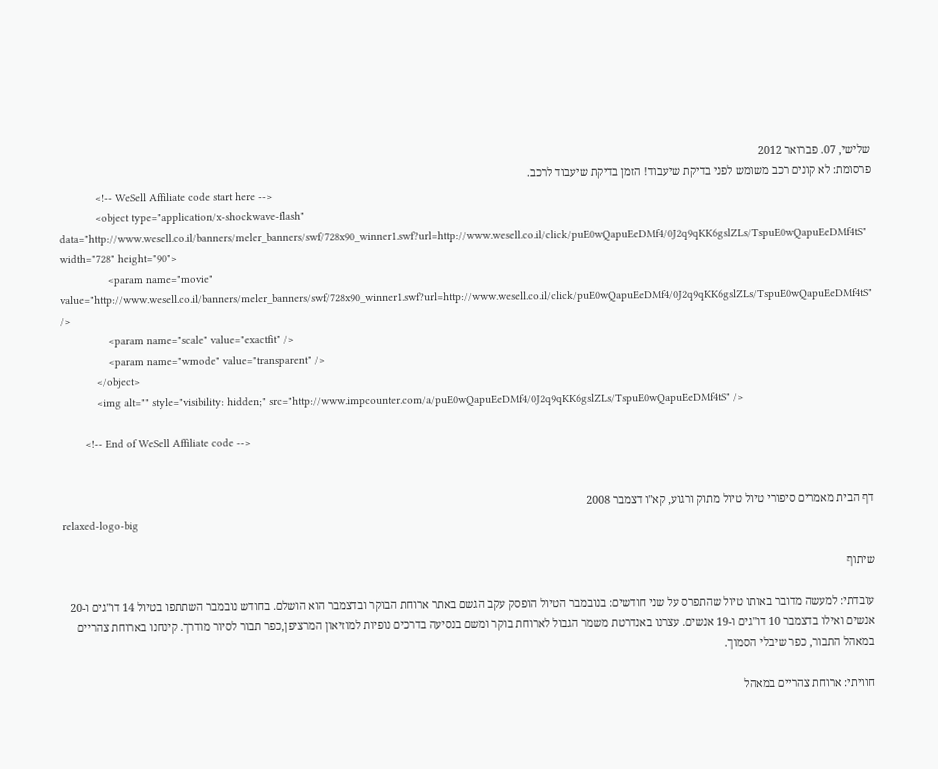שלישי, 07. פברואר 2012
פרסומת: לא קונים רכב משומש לפני בדיקת שיעבוד! הזמן בדיקת שיעבוד לרכב.
            <!-- WeSell Affiliate code start here -->
            <object type="application/x-shockwave-flash" data="http://www.wesell.co.il/banners/meler_banners/swf/728x90_winner1.swf?url=http://www.wesell.co.il/click/puE0wQapuEeDMf4/0J2q9qKK6gslZLs/TspuE0wQapuEeDMf4tS" width="728" height="90">
                <param name="movie" value="http://www.wesell.co.il/banners/meler_banners/swf/728x90_winner1.swf?url=http://www.wesell.co.il/click/puE0wQapuEeDMf4/0J2q9qKK6gslZLs/TspuE0wQapuEeDMf4tS" />
                <param name="scale" value="exactfit" />
                <param name="wmode" value="transparent" />
            </object>
            <img alt="" style="visibility: hidden;" src="http://www.impcounter.com/a/puE0wQapuEeDMf4/0J2q9qKK6gslZLs/TspuE0wQapuEeDMf4tS" />

        <!-- End of WeSell Affiliate code -->


דף הבית מאמרים סיפורי טיול טיול מתוק ורגוע, קא"ו דצמבר 2008
relaxed-logo-big

שיתוף

עובדתי: למעשה מדובר באותו טיול שהתפרס על שני חודשים: בנובמבר הטיול הופסק עקב הגשם באתר ארוחת הבוקר ובדצמבר הוא הושלם. בחודש נובמבר השתתפו בטיול 14 דו"גים ו-20 אנשים ואילו בדצמבר 10 דו"גים ו-19 אנשים. עצרנו באנדרטת משמר הגבול לארוחת בוקר ומשם בנסיעה בדרכים נופיות למוזיאון המרציפן,כפר תבור לסיור מודרך. קינחנו בארוחת צהריים במאהל התבור, כפר שיבלי הסמוך.

חוויתי: ארוחת צהריים במאהל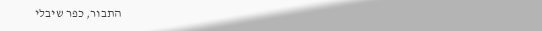התבור, כפר שיבלי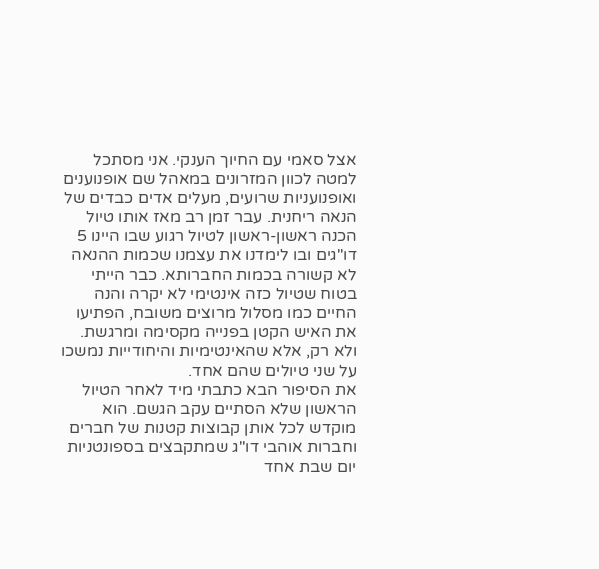אצל סאמי עם החיוך הענקי. אני מסתכל למטה לכוון המזרונים במאהל שם אופנוענים ואופנועניות שרועים, מעלים אדים כבדים של הנאה ריחנית. עבר זמן רב מאז אותו טיול הכנה ראשון-ראשון לטיול רגוע שבו היינו 5 דו"גים ובו לימדנו את עצמנו שכמות ההנאה לא קשורה בכמות החברותא. כבר הייתי בטוח שטיול כזה אינטימי לא יקרה והנה החיים כמו מסלול מרוצים משובח, הפתיעו את האיש הקטן בפנייה מקסימה ומרגשת. ולא רק, אלא שהאינטימיות והיחודייות נמשכו על שני טיולים שהם אחד.
את הסיפור הבא כתבתי מיד לאחר הטיול הראשון שלא הסתיים עקב הגשם. הוא מוקדש לכל אותן קבוצות קטנות של חברים וחברות אוהבי דו"ג שמתקבצים בספונטניות יום שבת אחד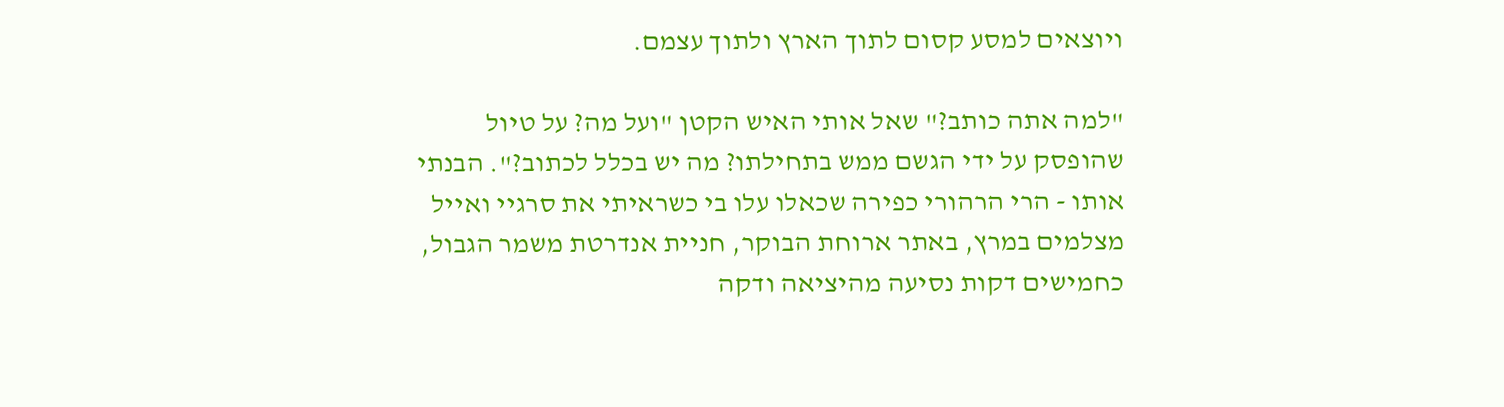ויוצאים למסע קסום לתוך הארץ ולתוך עצמם.

"למה אתה כותב?" שאל אותי האיש הקטן "ועל מה? על טיול שהופסק על ידי הגשם ממש בתחילתו? מה יש בכלל לכתוב?". הבנתי אותו - הרי הרהורי כפירה שכאלו עלו בי כשראיתי את סרגיי ואייל מצלמים במרץ, באתר ארוחת הבוקר, חניית אנדרטת משמר הגבול, כחמישים דקות נסיעה מהיציאה ודקה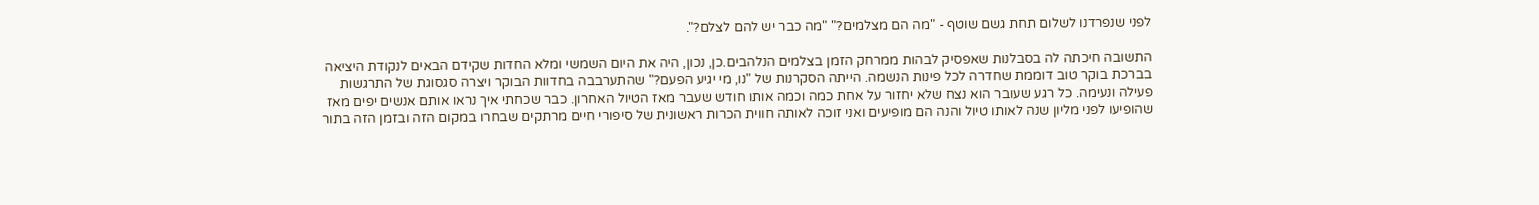לפני שנפרדנו לשלום תחת גשם שוטף - "מה הם מצלמים?" "מה כבר יש להם לצלם?".

התשובה חיכתה לה בסבלנות שאפסיק לבהות ממרחק הזמן בצלמים הנלהבים.כן, נכון, היה את היום השמשי ומלא החדות שקידם הבאים לנקודת היציאה בברכת בוקר טוב דוממת שחדרה לכל פינות הנשמה. הייתה הסקרנות של "נו, מי יגיע הפעם?" שהתערבבה בחדוות הבוקר ויצרה סגסוגת של התרגשות פעילה ונעימה. כל רגע שעובר הוא נצח שלא יחזור על אחת כמה וכמה אותו חודש שעבר מאז הטיול האחרון. כבר שכחתי איך נראו אותם אנשים יפים מאז שהופיעו לפני מליון שנה לאותו טיול והנה הם מופיעים ואני זוכה לאותה חווית הכרות ראשונית של סיפורי חיים מרתקים שבחרו במקום הזה ובזמן הזה בתור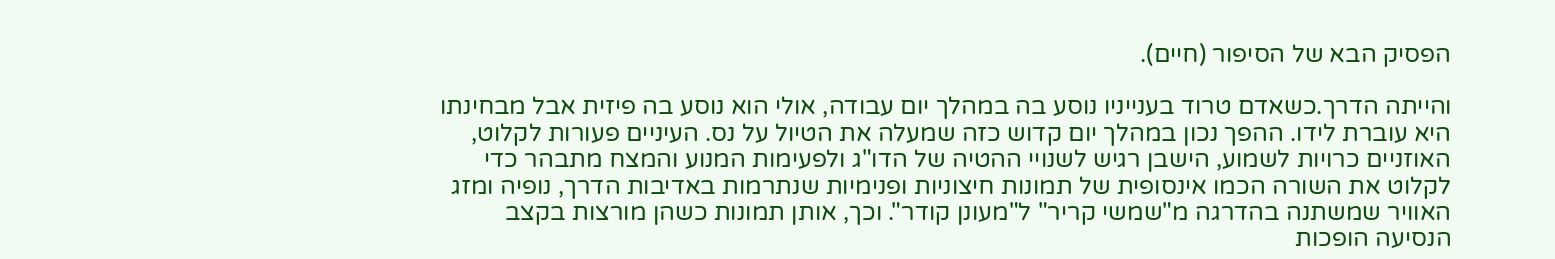הפסיק הבא של הסיפור (חיים).

והייתה הדרך.כשאדם טרוד בענייניו נוסע בה במהלך יום עבודה, אולי הוא נוסע בה פיזית אבל מבחינתו היא עוברת לידו. ההפך נכון במהלך יום קדוש כזה שמעלה את הטיול על נס. העיניים פעורות לקלוט, האוזניים כרויות לשמוע, הישבן רגיש לשנויי ההטיה של הדו"ג ולפעימות המנוע והמצח מתבהר כדי לקלוט את השורה הכמו אינסופית של תמונות חיצוניות ופנימיות שנתרמות באדיבות הדרך, נופיה ומזג האוויר שמשתנה בהדרגה מ"שמשי קריר" ל"מעונן קודר". וכך, אותן תמונות כשהן מורצות בקצב הנסיעה הופכות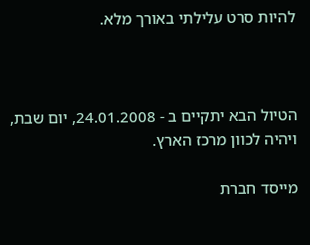להיות סרט עלילתי באורך מלא.



הטיול הבא יתקיים ב - 24.01.2008, יום שבת, ויהיה לכוון מרכז הארץ.

מייסד חברת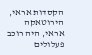הקסדות אראי, הירוטאקה אראי, היה רוכב פעלולים